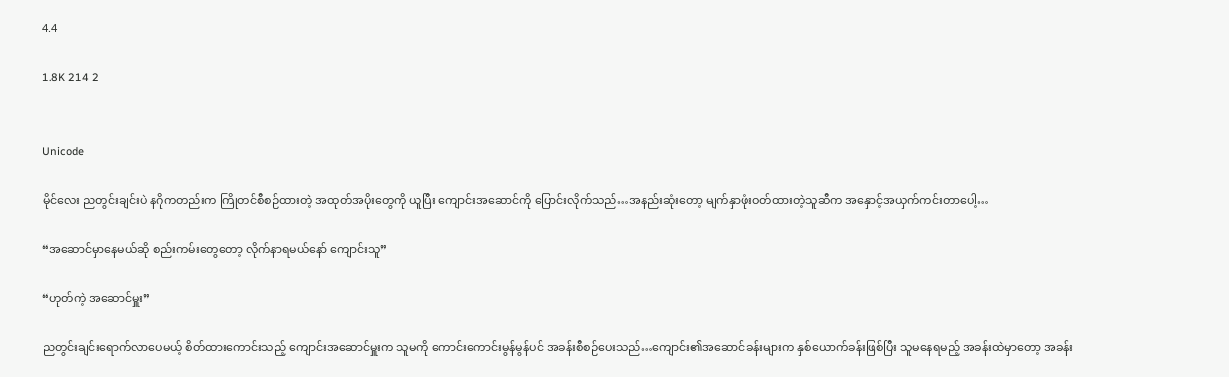4.4

1.8K 214 2


Unicode

မိုင်လေး ညတွင်းချင်းပဲ နဂိုကတည်းက ကြိုတင်စီစဉ်ထားတဲ့ အထုတ်အပိုးတွေကို ယူပြီး‌ ကျောင်းအဆောင်ကို ပြောင်းလိုက်သည်…အနည်းဆုံးတော့ မျက်နှာဖုံးဝတ်ထားတဲ့သူဆီက အနှောင့်အယှက်ကင်းတာပေါ့…

“အဆောင်မှာနေမယ်ဆို စည်းကမ်းတွေတော့ လိုက်နာရမယ်နော် ကျောင်းသူ”

“ဟုတ်ကဲ့ အဆောင်မှူး”

ညတွင်းချင်းရောက်လာပေမယ့် စိတ်ထားကောင်းသည့် ကျောင်းအဆောင်မှူးက သူမကို ကောင်းကောင်းမွန်မွန်ပင် အခန်းစီစဉ်ပေးသည်…ကျောင်း၏အဆောင်ခန်းများက နှစ်ယောက်ခန်းဖြစ်ပြီး သူမနေရမည့် အခန်းထဲမှာ‌တော့ အခန်း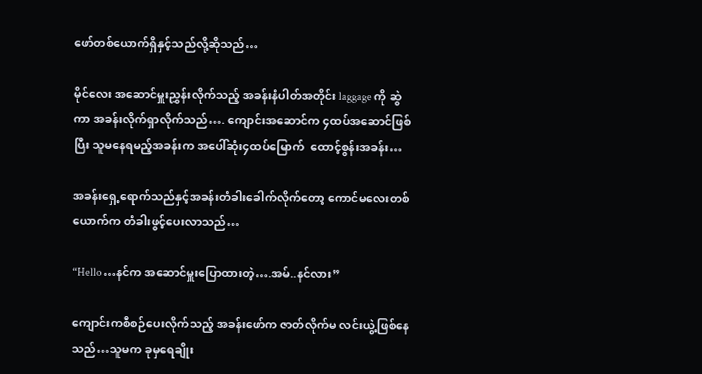ဖော်တစ်ယောက်ရှိနှင့်သည်လို့ဆိုသည်…

မိုင်လေး အဆောင်မှူးညွှန်းလိုက်သည့် အခန်းနံပါတ်အတိုင်း laggage ကို ဆွဲကာ အခန်းလိုက်ရှာလိုက်သည်…. ကျောင်းအဆောင်က ၄ထပ်အဆောင်ဖြစ်ပြီး သူမနေရမည့်အခန်းက အပေါ်ဆုံး၄ထပ်မြောက်  ထောင့်စွန်းအခန်း…

အခန်းရှေ့ရောက်သည်နှင့်အခန်းတံခါးခေါက်လိုက်တော့ ကောင်မလေးတစ်ယောက်က တံခါးဖွင့်ပေးလာသည်…

“Hello …နင်က အဆောင်မှူးပြောထားတဲ့….အမ်..နင်လား”

ကျောင်းကစီစဉ်ပေးလိုက်သည့် အခန်းဖော်က ဇာတ်လိုက်မ လင်းယွဲ့ဖြစ်နေသည်…သူမက ခုမှရေချိုး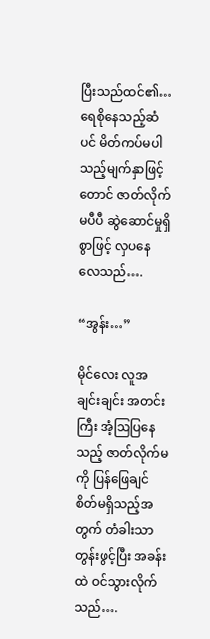ပြီးသည်ထင်၏…ရေစိုနေသည့်ဆံပင် မိတ်ကပ်မပါသည့်မျက်နှာဖြင့်တောင် ဇာတ်လိုက်မပီပီ ဆွဲဆောင်မှုရှိစွာဖြင့် လှပနေလေသည်….

“အွန်း…”

မိုင်လေး လူအချင်းချင်း အတင်းကြီး အံ့ဩပြနေသည့် ဇာတ်လိုက်မကို ပြန်ဖြေချင်စိတ်မရှိသည့်အတွက် တံခါးသာ တွန်းဖွင့်ပြီး အခန်းထဲ ဝင်သွားလိုက်သည်….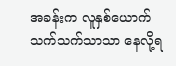အခန်းက လူနှစ်ယောက်သက်သက်သာသာ နေလို့ရ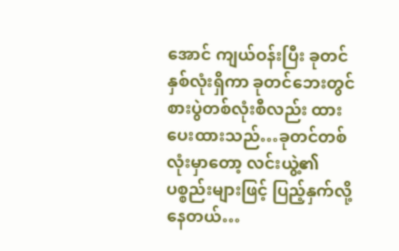အောင် ကျယ်ဝန်းပြီး ခုတင်နှစ်လုံးရှိကာ ခုတင်ဘေးတွင် စားပွဲတစ်လုံးစီလည်း ထားပေးထားသည်…ခုတင်တစ်လုံးမှာတော့ လင်းယွဲ့၏ပစ္စည်းများဖြင့် ပြည့်နှက်လို့နေတယ်…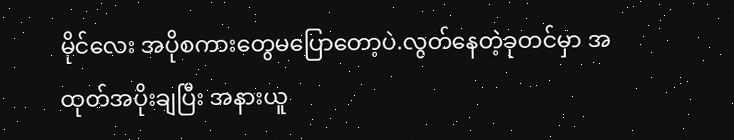မိုင်လေး အပိုစကားတွေမပြောတော့ပဲ.လွတ်နေတဲ့ခုတင်မှာ အထုတ်အပိုးချပြီး အနားယူ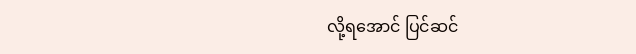လို့ရအောင် ပြင်ဆင်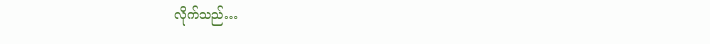လိုက်သည်…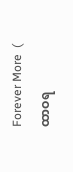Forever More  ( ထာဝရ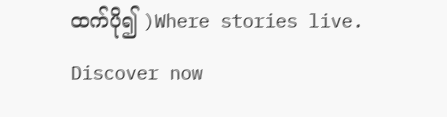ထက်ပို၍ )Where stories live. Discover now